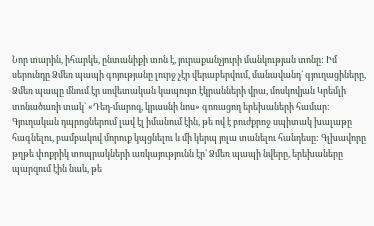Նոր տարին, իհարկե, ընտանիքի տոն է, յուրաքանչյուրի մանկության տոնը: Իմ սերունդը Ձմեռ պապի գոյությանը լուրջ չէր վերաբերվում, մանավանդ` գյուղացիները, Ձմեռ պապը մնում էր սովետական կապույտ էկրանների վրա, մոսկովյան Կրեմլի տոնածառի տակ` «Դեդ-մարոզ, կրասնի նոս» գոռացող երեխաների համար:
Գյուղական դպրոցներում լավ էլ իմանում էին, թե ով է բուժքրոջ սպիտակ խալաթը հագնելու, բամբակով մորուք կպցնելու և մի կերպ յոլա տանելու հանդեսը: Գլխավորը թղթե փոքրիկ տոպրակների առկայությունն էր` Ձմեռ պապի նվերը, երեխաները պարզում էին նաև, թե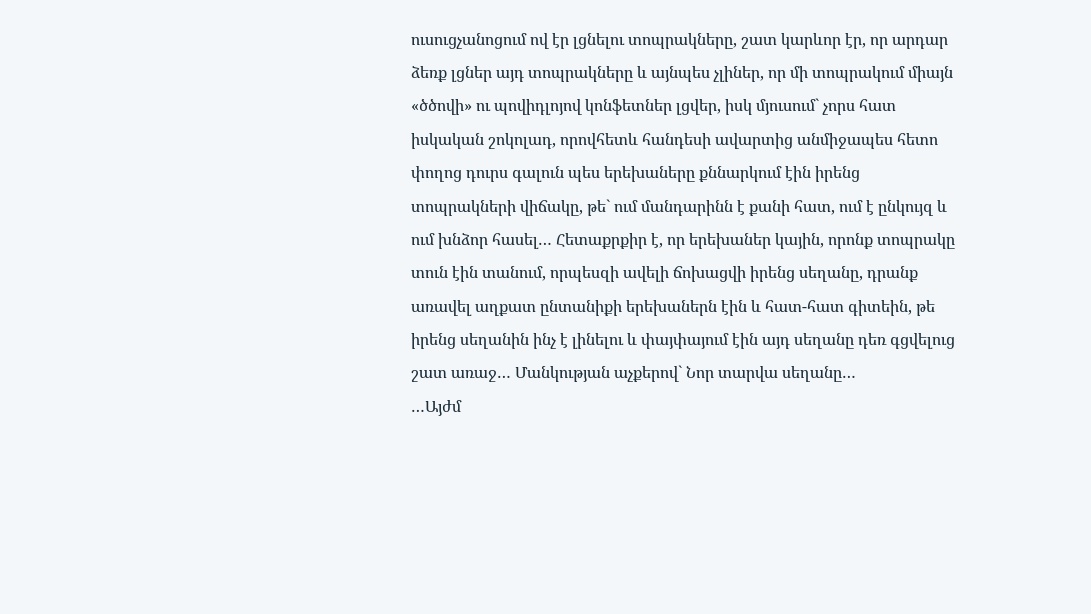ուսուցչանոցում ով էր լցնելու տոպրակները, շատ կարևոր էր, որ արդար ձեռք լցներ այդ տոպրակները և այնպես չլիներ, որ մի տոպրակում միայն «ծծովի» ու պովիդլոյով կոնֆետներ լցվեր, իսկ մյուսում` չորս հատ իսկական շոկոլադ, որովհետև հանդեսի ավարտից անմիջապես հետո փողոց դուրս գալուն պես երեխաները քննարկում էին իրենց տոպրակների վիճակը, թե` ում մանդարինն է քանի հատ, ում է ընկույզ և ում խնձոր հասել… Հետաքրքիր է, որ երեխաներ կային, որոնք տոպրակը տուն էին տանում, որպեսզի ավելի ճոխացվի իրենց սեղանը, դրանք առավել աղքատ ընտանիքի երեխաներն էին և հատ-հատ գիտեին, թե իրենց սեղանին ինչ է լինելու և փայփայում էին այդ սեղանը դեռ գցվելուց շատ առաջ… Մանկության աչքերով` Նոր տարվա սեղանը…
…Այժմ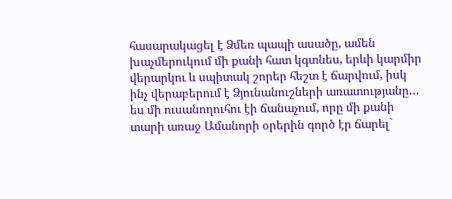հասարակացել է Ձմեռ պապի ասածը, ամեն խաչմերուկում մի քանի հատ կգտնես, երևի կարմիր վերարկու և սպիտակ շորեր հեշտ է ճարվում, իսկ ինչ վերաբերում է Ձյունանուշների առատությանը… ես մի ուսանողուհու էի ճանաչում, որը մի քանի տարի առաջ Ամանորի օրերին գործ էր ճարել`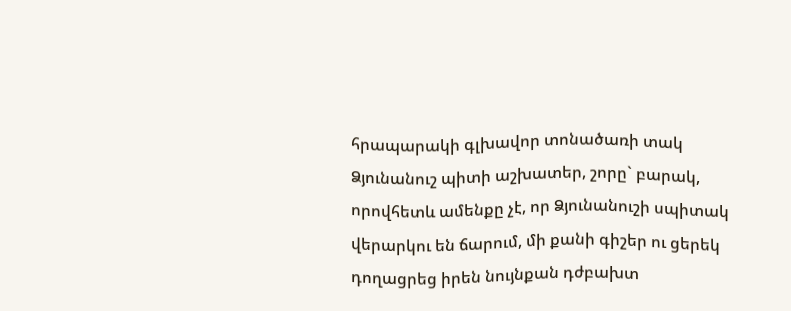հրապարակի գլխավոր տոնածառի տակ Ձյունանուշ պիտի աշխատեր, շորը` բարակ, որովհետև ամենքը չէ, որ Ձյունանուշի սպիտակ վերարկու են ճարում, մի քանի գիշեր ու ցերեկ դողացրեց իրեն նույնքան դժբախտ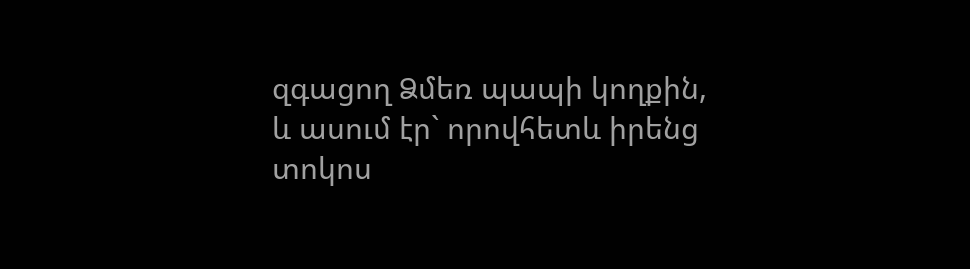զգացող Ձմեռ պապի կողքին, և ասում էր` որովհետև իրենց տոկոս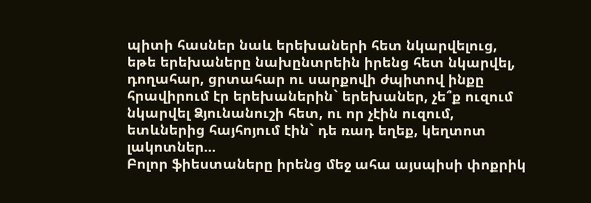պիտի հասներ նաև երեխաների հետ նկարվելուց, եթե երեխաները նախընտրեին իրենց հետ նկարվել, դողահար, ցրտահար ու սարքովի ժպիտով ինքը հրավիրում էր երեխաներին` երեխաներ, չե՞ք ուզում նկարվել Ձյունանուշի հետ, ու որ չէին ուզում, ետևներից հայհոյում էին` դե ռադ եղեք, կեղտոտ լակոտներ…
Բոլոր ֆիեստաները իրենց մեջ ահա այսպիսի փոքրիկ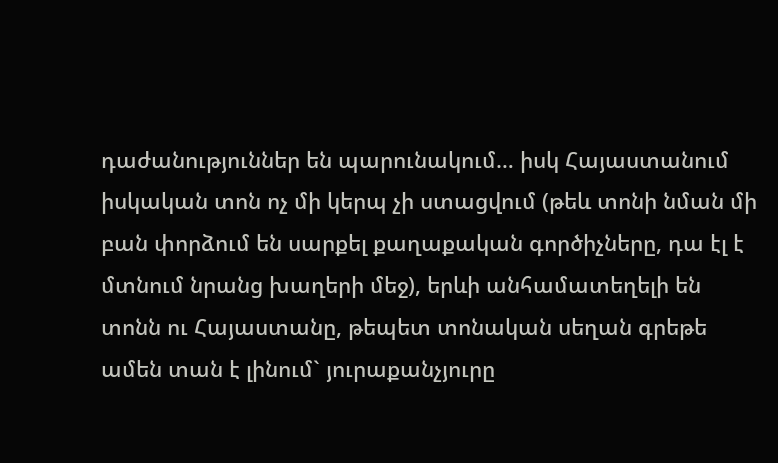դաժանություններ են պարունակում… իսկ Հայաստանում իսկական տոն ոչ մի կերպ չի ստացվում (թեև տոնի նման մի բան փորձում են սարքել քաղաքական գործիչները, դա էլ է մտնում նրանց խաղերի մեջ), երևի անհամատեղելի են տոնն ու Հայաստանը, թեպետ տոնական սեղան գրեթե ամեն տան է լինում` յուրաքանչյուրը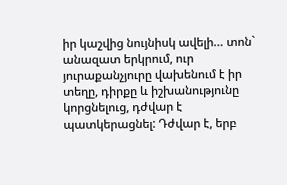իր կաշվից նույնիսկ ավելի… տոն` անազատ երկրում, ուր յուրաքանչյուրը վախենում է իր տեղը, դիրքը և իշխանությունը կորցնելուց, դժվար է պատկերացնել: Դժվար է, երբ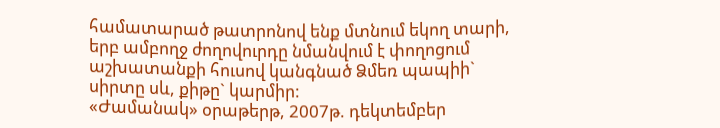համատարած թատրոնով ենք մտնում եկող տարի, երբ ամբողջ ժողովուրդը նմանվում է փողոցում աշխատանքի հուսով կանգնած Ձմեռ պապիի` սիրտը սև, քիթը` կարմիր:
«Ժամանակ» օրաթերթ, 2007թ. դեկտեմբեր